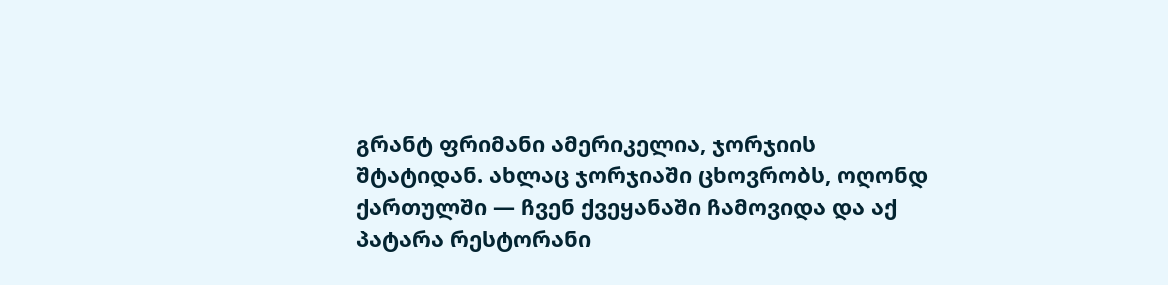გრანტ ფრიმანი ამერიკელია, ჯორჯიის შტატიდან. ახლაც ჯორჯიაში ცხოვრობს, ოღონდ ქართულში — ჩვენ ქვეყანაში ჩამოვიდა და აქ პატარა რესტორანი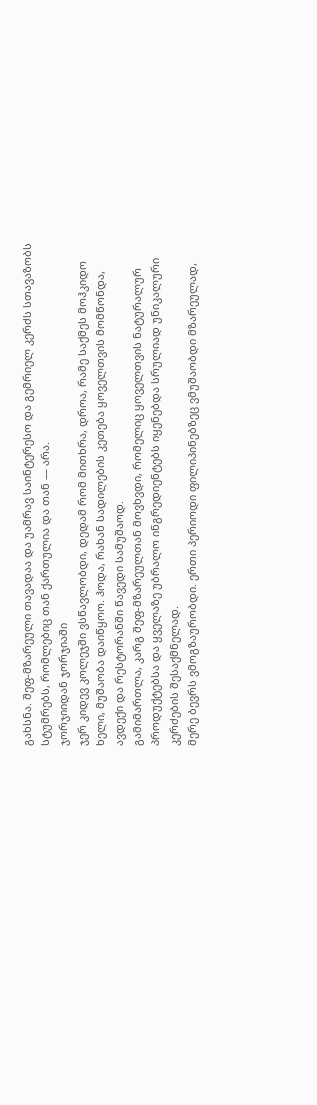გახსნა. შეფ-მზარეული თავადაა და უამრავ საინტერესო და გემრიელ კერძს სთავაზობს სტუმრებს, რომლებიც თან ქართულია და თან — არა.
ჯორჯიიდან ჯორჯიაში
ჯერ კიდევ კოლეჯში ვსწავლობდი, დედამ რომ მითხრა, დროა, რამე საქმეს მოჰკიდო ხელი, მუშაობა დაიწყოო. ჰოდა, რახან სადილების კეთება ყოველთვის მომწონდა, ავდექი და რესტორანში წავედი სამუშაოდ.
გამიმართლა, კარგ შეფ-მზარეულთან მოვხვდი, რომელიც ყოველთვის ნატურალურ პროდუქტებსა და ყველაზე უბრალო ინგრედიენტებს იყენებდა სრულიად უნიკალური კერძების შესაქმნელად.
მერე ბევრს ვმოგზაურობდი. ერთი პერიოდი ფილიპინებზეც ვმუშაობდი მზარეულად,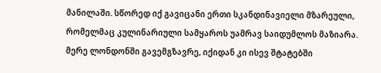მანილაში. სწორედ იქ გავიცანი ერთი სკანდინავიელი მზარეული, რომელმაც კულინარიული სამყაროს უამრავ საიდუმლოს მაზიარა.
მერე ლონდონში გავემგზავრე, იქიდან კი ისევ შტატებში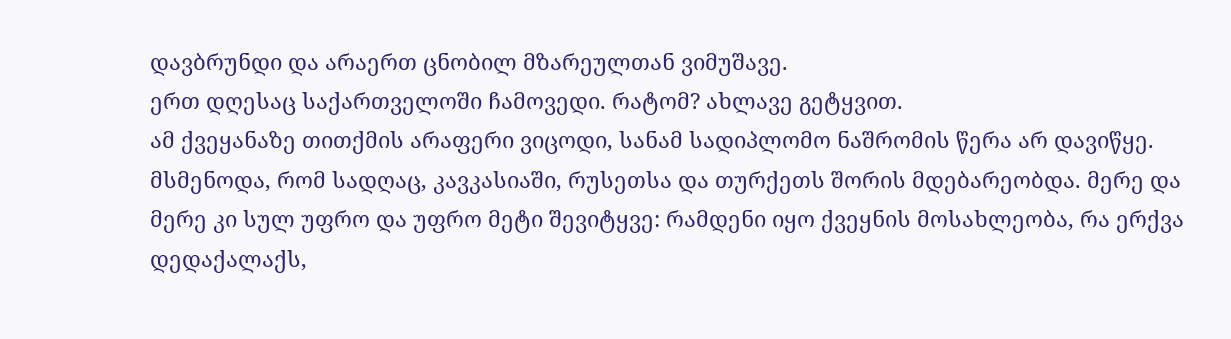დავბრუნდი და არაერთ ცნობილ მზარეულთან ვიმუშავე.
ერთ დღესაც საქართველოში ჩამოვედი. რატომ? ახლავე გეტყვით.
ამ ქვეყანაზე თითქმის არაფერი ვიცოდი, სანამ სადიპლომო ნაშრომის წერა არ დავიწყე. მსმენოდა, რომ სადღაც, კავკასიაში, რუსეთსა და თურქეთს შორის მდებარეობდა. მერე და მერე კი სულ უფრო და უფრო მეტი შევიტყვე: რამდენი იყო ქვეყნის მოსახლეობა, რა ერქვა დედაქალაქს,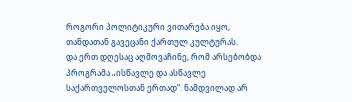როგორი პოლიტიკური ვითარება იყო, თანდათან გავეცანი ქართულ კულტურას.
და ერთ დღესაც აღმოვაჩინე, რომ არსებობდა პროგრამა „ისწავლე და ასწავლე საქართველოსთან ერთად“. ნამდვილად არ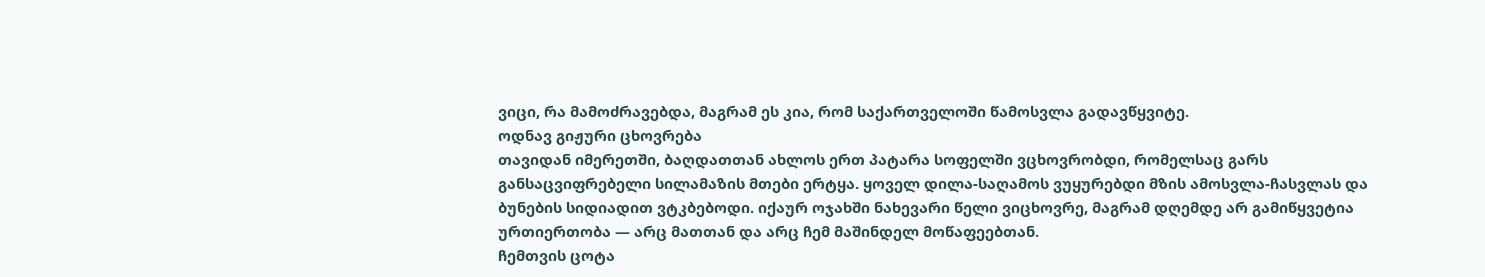ვიცი, რა მამოძრავებდა, მაგრამ ეს კია, რომ საქართველოში წამოსვლა გადავწყვიტე.
ოდნავ გიჟური ცხოვრება
თავიდან იმერეთში, ბაღდათთან ახლოს ერთ პატარა სოფელში ვცხოვრობდი, რომელსაც გარს განსაცვიფრებელი სილამაზის მთები ერტყა. ყოველ დილა-საღამოს ვუყურებდი მზის ამოსვლა-ჩასვლას და ბუნების სიდიადით ვტკბებოდი. იქაურ ოჯახში ნახევარი წელი ვიცხოვრე, მაგრამ დღემდე არ გამიწყვეტია ურთიერთობა — არც მათთან და არც ჩემ მაშინდელ მოწაფეებთან.
ჩემთვის ცოტა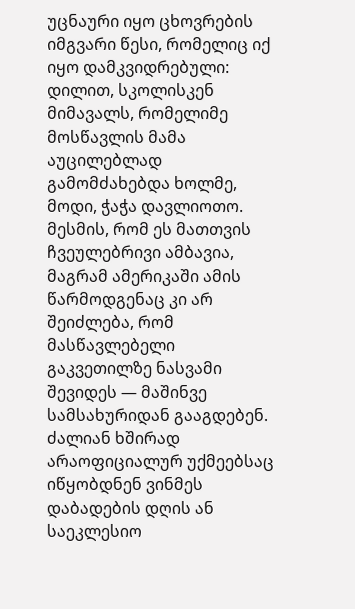უცნაური იყო ცხოვრების იმგვარი წესი, რომელიც იქ იყო დამკვიდრებული: დილით, სკოლისკენ მიმავალს, რომელიმე მოსწავლის მამა აუცილებლად გამომძახებდა ხოლმე, მოდი, ჭაჭა დავლიოთო. მესმის, რომ ეს მათთვის ჩვეულებრივი ამბავია, მაგრამ ამერიკაში ამის წარმოდგენაც კი არ შეიძლება, რომ მასწავლებელი გაკვეთილზე ნასვამი შევიდეს — მაშინვე სამსახურიდან გააგდებენ.
ძალიან ხშირად არაოფიციალურ უქმეებსაც იწყობდნენ ვინმეს დაბადების დღის ან საეკლესიო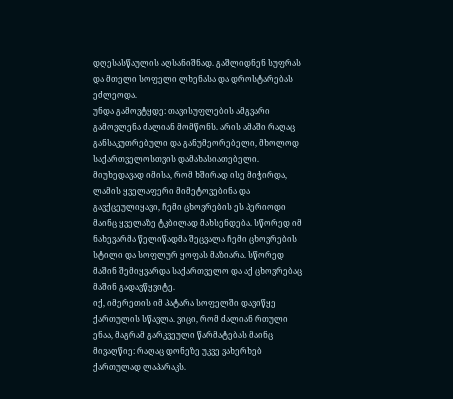დღესასწაულის აღსანიშნად. გაშლიდნენ სუფრას და მთელი სოფელი ლხენასა და დროსტარებას ეძლეოდა.
უნდა გამოვტყდე: თავისუფლების ამგვარი გამოვლენა ძალიან მომწონს. არის ამაში რაღაც განსაკუთრებული და განუმეორებელი, მხოლოდ საქართველოსთვის დამახასიათებელი.
მიუხედავად იმისა, რომ ხშირად ისე მიჭირდა, ლამის ყველაფერი მიმეტოვებინა და გავქცეულიყავი, ჩემი ცხოვრების ეს პერიოდი მაინც ყველაზე ტკბილად მახსენდება. სწორედ იმ ნახევარმა წელიწადმა შეცვალა ჩემი ცხოვრების სტილი და სოფლურ ყოფას მაზიარა. სწორედ მაშინ შემიყვარდა საქართველო და აქ ცხოვრებაც მაშინ გადავწყვიტე.
იქ, იმერეთის იმ პატარა სოფელში დავიწყე ქართულის სწავლა. ვიცი, რომ ძალიან რთული ენაა, მაგრამ გარკვეული წარმატებას მაინც მივაღწიე: რაღაც დონეზე უკვე ვახერხებ ქართულად ლაპარაკს.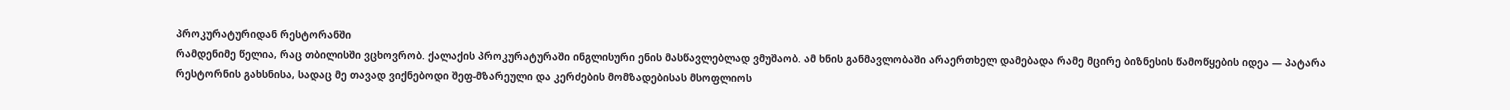პროკურატურიდან რესტორანში
რამდენიმე წელია, რაც თბილისში ვცხოვრობ. ქალაქის პროკურატურაში ინგლისური ენის მასწავლებლად ვმუშაობ. ამ ხნის განმავლობაში არაერთხელ დამებადა რამე მცირე ბიზნესის წამოწყების იდეა — პატარა რესტორნის გახსნისა, სადაც მე თავად ვიქნებოდი შეფ-მზარეული და კერძების მომზადებისას მსოფლიოს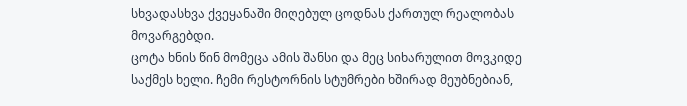სხვადასხვა ქვეყანაში მიღებულ ცოდნას ქართულ რეალობას მოვარგებდი.
ცოტა ხნის წინ მომეცა ამის შანსი და მეც სიხარულით მოვკიდე საქმეს ხელი. ჩემი რესტორნის სტუმრები ხშირად მეუბნებიან,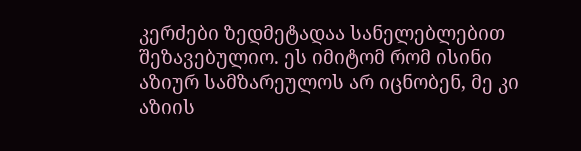კერძები ზედმეტადაა სანელებლებით შეზავებულიო. ეს იმიტომ რომ ისინი აზიურ სამზარეულოს არ იცნობენ, მე კი აზიის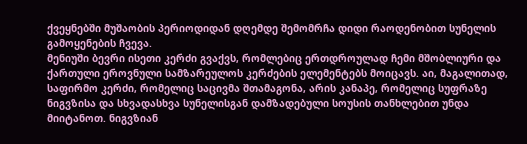ქვეყნებში მუშაობის პერიოდიდან დღემდე შემომრჩა დიდი რაოდენობით სუნელის გამოყენების ჩვევა.
მენიუში ბევრი ისეთი კერძი გვაქვს, რომლებიც ერთდროულად ჩემი მშობლიური და ქართული ეროვნული სამზარეულოს კერძების ელემენტებს მოიცავს. აი, მაგალითად, საფირმო კერძი, რომელიც საცივმა შთამაგონა, არის კანაპე, რომელიც სუფრაზე ნიგვზისა და სხვადასხვა სუნელისგან დამზადებული სოუსის თანხლებით უნდა მიიტანოთ. ნიგვზიან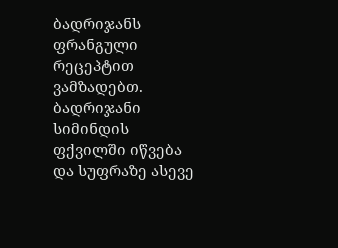ბადრიჯანს ფრანგული რეცეპტით ვამზადებთ. ბადრიჯანი სიმინდის ფქვილში იწვება და სუფრაზე ასევე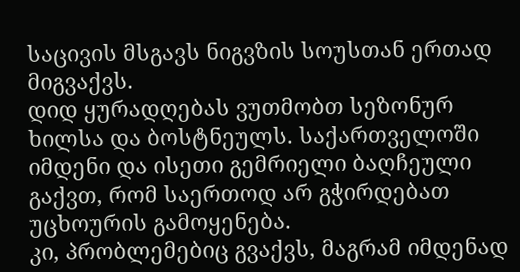საცივის მსგავს ნიგვზის სოუსთან ერთად მიგვაქვს.
დიდ ყურადღებას ვუთმობთ სეზონურ ხილსა და ბოსტნეულს. საქართველოში იმდენი და ისეთი გემრიელი ბაღჩეული გაქვთ, რომ საერთოდ არ გჭირდებათ უცხოურის გამოყენება.
კი, პრობლემებიც გვაქვს, მაგრამ იმდენად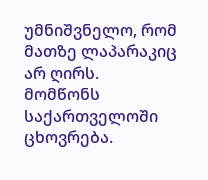უმნიშვნელო, რომ მათზე ლაპარაკიც არ ღირს.
მომწონს საქართველოში ცხოვრება.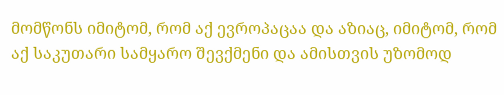მომწონს იმიტომ, რომ აქ ევროპაცაა და აზიაც, იმიტომ, რომ აქ საკუთარი სამყარო შევქმენი და ამისთვის უზომოდ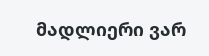მადლიერი ვარ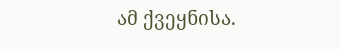ამ ქვეყნისა.